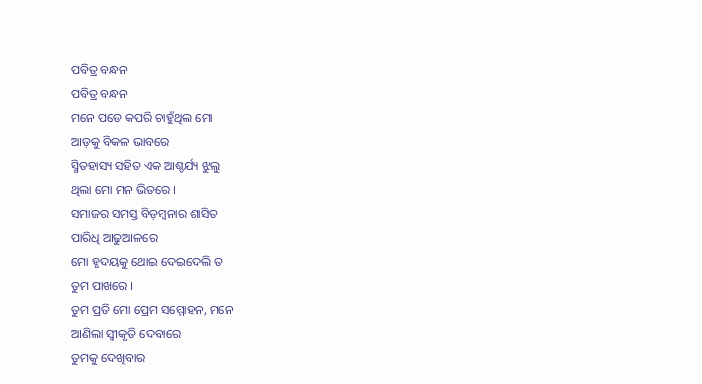ପବିତ୍ର ବନ୍ଧନ
ପବିତ୍ର ବନ୍ଧନ
ମନେ ପଡେ କପରି ଚାହୁଁଥିଲ ମୋ
ଆଡ଼କୁ ବିକଳ ଭାବରେ
ସ୍ମିତହାସ୍ୟ ସହିତ ଏକ ଆଶ୍ଚର୍ଯ୍ୟ ଝୁଲୁ
ଥିଲା ମୋ ମନ ଭିତରେ ।
ସମାଜର ସମସ୍ତ ବିଡ଼ମ୍ବନାର ଶାସିତ
ପାରିଧି ଆଢୁଆଳରେ
ମୋ ହୃଦୟକୁ ଥୋଇ ଦେଇଦେଲି ତ
ତୁମ ପାଖରେ ।
ତୁମ ପ୍ରତି ମୋ ପ୍ରେମ ସମ୍ମୋହନ, ମନେ
ଆଣିଲା ସ୍ଵୀକୃତି ଦେବାରେ
ତୁମକୁ ଦେଖିବାର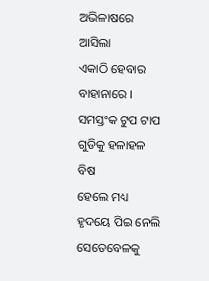ଅଭିଳାଷରେ ଆସିଲା
ଏକାଠି ହେବାର ବାହାନାରେ ।
ସମସ୍ତଂକ ଟୁପ ଟାପ ଗୁଡିକୁ ହଳାହଳ ବିଷ
ହେଲେ ମଧ୍ୟ ହୃଦୟେ ପିଇ ନେଲି
ସେତେବେଳକୁ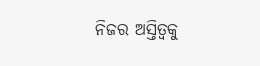ନିଜର ଅସ୍ତିତ୍ଵକୁ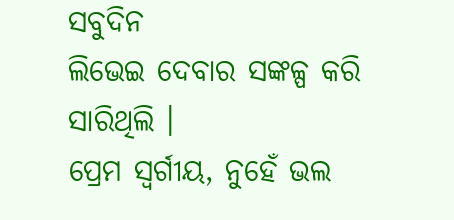ସବୁଦିନ
ଲିଭେଇ ଦେବାର ସଙ୍କଳ୍ପ କରି ସାରିଥିଲି ।
ପ୍ରେମ ସ୍ୱର୍ଗୀୟ, ନୁହେଁ ଭଲ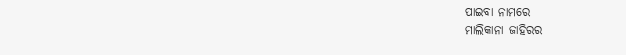ପାଇବା ନାମରେ
ମାଲିକାନା ଜାହିରର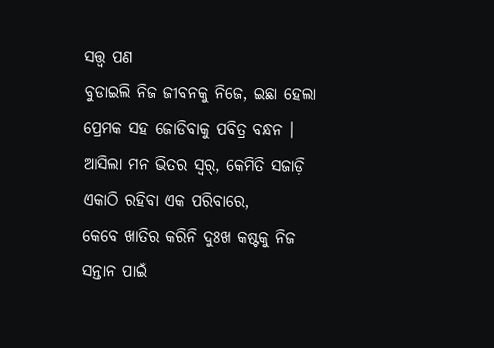ସତ୍ତ୍ୱ ପଣ
ବୁଡାଇଲି ନିଜ ଜୀବନକୁ ନିଜେ, ଇଛା ହେଲା
ପ୍ରେମକ ସହ ଜୋଡିବାକୁ ପବିତ୍ର ବନ୍ଧନ ।
ଆସିଲା ମନ ଭିତର ସ୍ୱର୍, କେମିତି ସଜାଡ଼ି
ଏକାଠି ରହିବା ଏକ ପରିବାରେ,
କେବେ ଖାତିର କରିନି ଦୁଃଖ କଷ୍ଟକୁ ନିଜ
ସନ୍ତାନ ପାଇଁ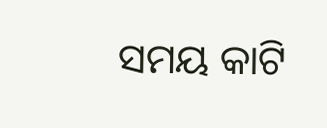ସମୟ କାଟି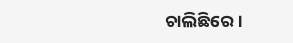ଚାଲିଛିରେ ।